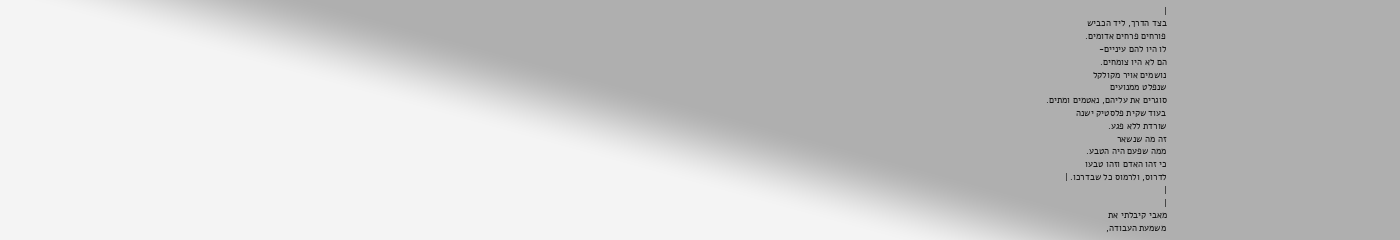|
בצד הדרך, ליד הכביש
פורחים פרחים אדומים.
לו היו להם עיניים-
הם לא היו צומחים.
נושמים אויר מקולקל
שנפלט ממנועים
סוגרים את עליהם, נאטמים ומתים.
בעוד שקית פלסטיק ישנה
שורדת ללא פגע.
זה מה שנשאר
ממה שפעם היה הטבע.
כי זהו האדם וזהו טבעו
לדרוס, ולרמוס כל שבדרכו. |
|
|
מאבי קיבלתי את
משמעת העבודה,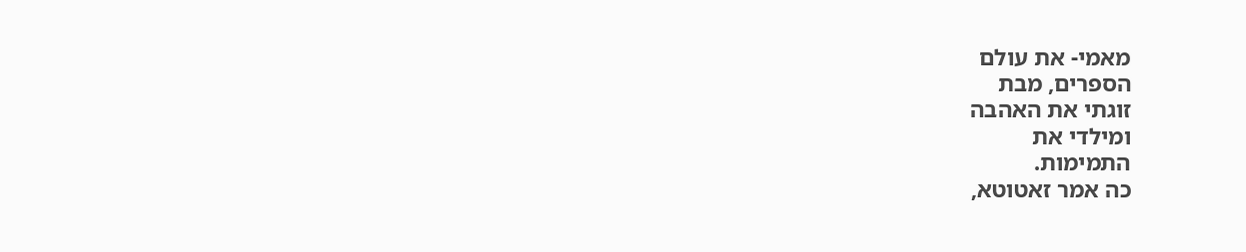מאמי- את עולם
הספרים, מבת
זוגתי את האהבה
ומילדי את
התמימות.
כה אמר זאטוטא,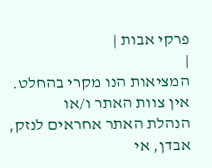פרקי אבות |
|
המציאות הנו מקרי בהחלט. אין צוות האתר ו/או
הנהלת האתר אחראים לנזק, אבדן, אי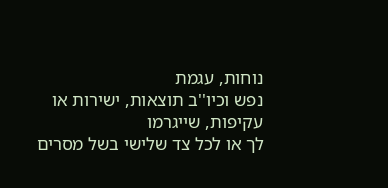נוחות, עגמת
נפש וכיו''ב תוצאות, ישירות או עקיפות, שייגרמו
לך או לכל צד שלישי בשל מסרים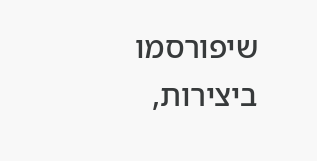שיפורסמו
ביצירות,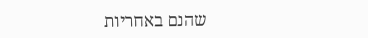שהנם באחריות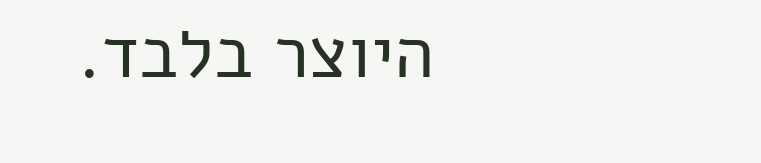היוצר בלבד.